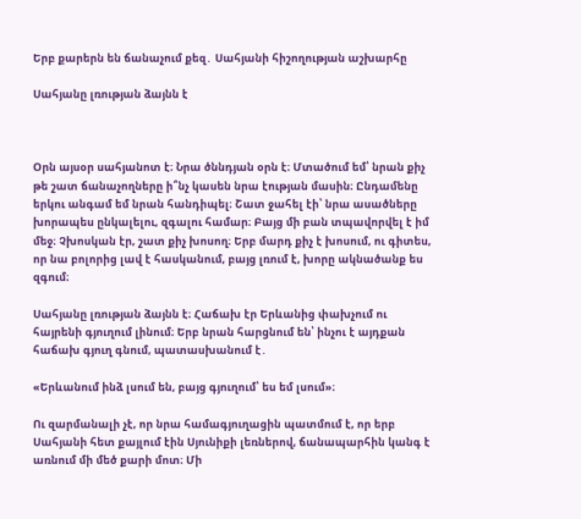Երբ քարերն են ճանաչում քեզ․ Սահյանի հիշողության աշխարհը

Սահյանը լռության ձայնն է



Օրն այսօր սահյանոտ է։ Նրա ծննդյան օրն է։ Մտածում եմ՝ նրան քիչ թե շատ ճանաչողները ի՞նչ կասեն նրա էության մասին։ Ընդամենը երկու անգամ եմ նրան հանդիպել։ Շատ ջահել էի՝ նրա ասածները խորապես ընկալելու, զգալու համար։ Բայց մի բան տպավորվել է իմ մեջ։ Չխոսկան էր, շատ քիչ խոսող։ Երբ մարդ քիչ է խոսում, ու գիտես, որ նա բոլորից լավ է հասկանում, բայց լռում է, խորը ակնածանք ես զգում։

Սահյանը լռության ձայնն է։ Հաճախ էր Երևանից փախչում ու հայրենի գյուղում լինում։ Երբ նրան հարցնում են՝ ինչու է այդքան հաճախ գյուղ գնում, պատասխանում է․

«Երևանում ինձ լսում են, բայց գյուղում՝ ես եմ լսում»։

Ու զարմանալի չէ, որ նրա համագյուղացին պատմում է, որ երբ Սահյանի հետ քայլում էին Սյունիքի լեռներով, ճանապարհին կանգ է առնում մի մեծ քարի մոտ։ Մի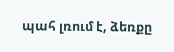պահ լռում է, ձեռքը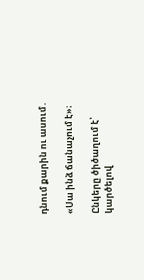դնում քարին ու ասում․

«Սա ինձ ճանաչում է»։

Ընկերը ծիծաղում է՝ կարծելով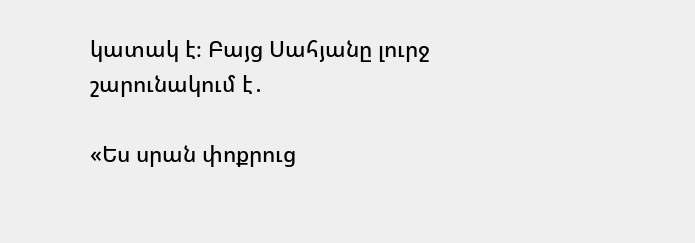կատակ է։ Բայց Սահյանը լուրջ շարունակում է․

«Ես սրան փոքրուց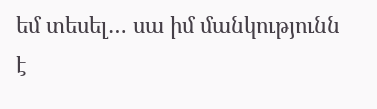եմ տեսել… սա իմ մանկությունն է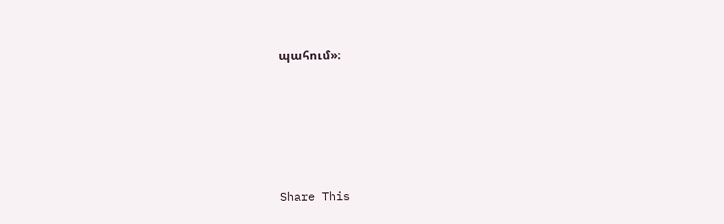պահում»։





Share This